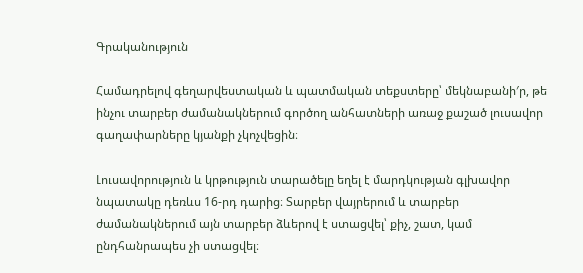Գրականություն

Համադրելով գեղարվեստական և պատմական տեքստերը՝ մեկնաբանի′ր, թե ինչու տարբեր ժամանակներում գործող անհատների առաջ քաշած լուսավոր գաղափարները կյանքի չկոչվեցին։

Լուսավորություն և կրթություն տարածելը եղել է մարդկության գլխավոր նպատակը դեռևս 16-րդ դարից։ Տարբեր վայրերում և տարբեր ժամանակներում այն տարբեր ձևերով է ստացվել՝ քիչ, շատ, կամ ընդհանրապես չի ստացվել։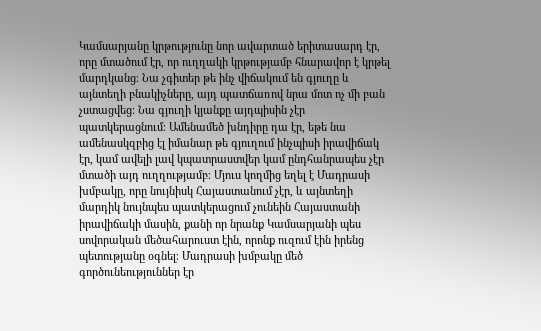Կամսարյանը կրթությունը նոր ավարտած երիտասարդ էր, որը մտածում էր, որ ուղղակի կրթությամբ հնարավոր է կրթել մարդկանց։ Նա չգիտեր թե ինչ վիճակում են գյուղը և այնտեղի բնակիչները, այդ պատճառով նրա մոտ ոչ մի բան չստացվեց։ Նա գյուղի կյանքը այդպիսին չէր պատկերացնում։ Ամենամեծ խնդիրը դա էր, եթե նա ամենասկզբից էլ իմանար թե գյուղում ինչպիսի իրավիճակ էր, կամ ավելի լավ կպատրաստվեր կամ ընդհանրապես չէր մտածի այդ ուղղությամբ։ Մյուս կողմից եղել է Մադրասի խմբակը, որը նույնիսկ Հայաստանում չէր, և այնտեղի մարդիկ նույնպես պատկերացում չունեին Հայաստանի իրավիճակի մասին, քանի որ նրանք Կամսարյանի պես սովորական մեծահարուստ էին, որոնք ուզում էին իրենց պետությանը օգնել։ Մադրասի խմբակը մեծ գործունեություններ էր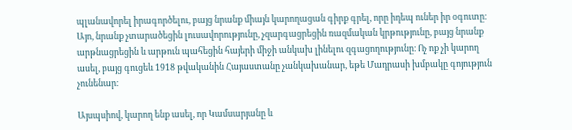պլանավորել իրագործելու, բայց նրանք միայն կարողացան գիրք գրել, որը իդեպ ուներ իր օգուտը։ Այո, նրանք չտարածեցին լուսավորությունը, չզարգացրեցին ռազմական կրթությունը, բայց նրանք արթնացրեցին և արթուն պահեցին հայերի միջի անկախ լինելու զգացողությունը։ Ոչ ոք չի կարող ասել, բայց գուցեև 1918 թվականին Հայաստանը չանկախանար, եթե Մադրասի խմբակը գոյություն չունենար։

Այսպսիով, կարող ենք ասել, որ Կամսարյանը և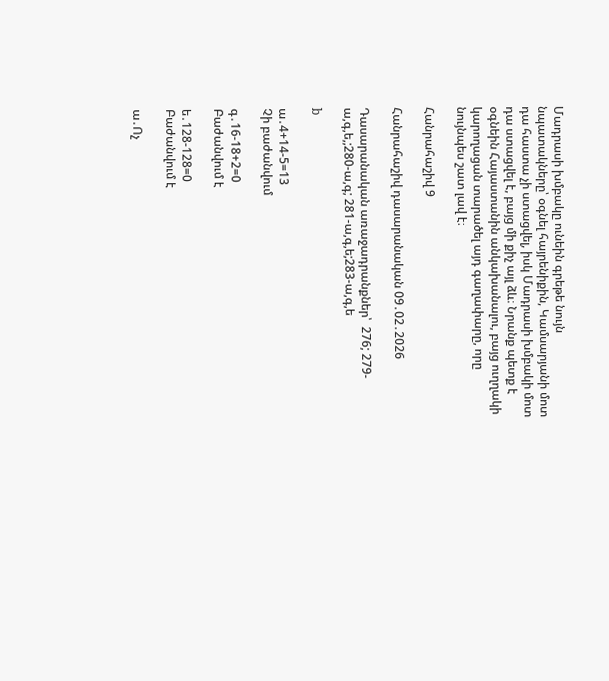Մադրասի խմբակը ունեին գրեթե նույն նպատակները՝ օգնել հայրենիքին, Կամսարյանի մոտ դա հաստա չի ստացվել, իսկ Մադրասի խմբակի մոտ դա ստացվել է, բայց մի քիչ այլ ձև։ Նրանք պետք է օգնեին Հայաստանին անկախանալու, բայց ուղղակի կարողացան տարածել այդ գաղափարը, որը նույնպես շատ լավ է։

Հանրահաշիվ 9

Հանրահաշիվ դասարանական 09․02․2026

Դասարանական առաջադրանքներ՝  276; 279-ա,գ,ե,;280-ա,գ; 281-ա,գ,ե;283-ա,գ,ե

b

ա․4+14-5=13
Չի բաժանվում

գ․16-18+2=0
Բաժանվում է

ե․128-128=0
Բաժանվում է

ա․Ոչ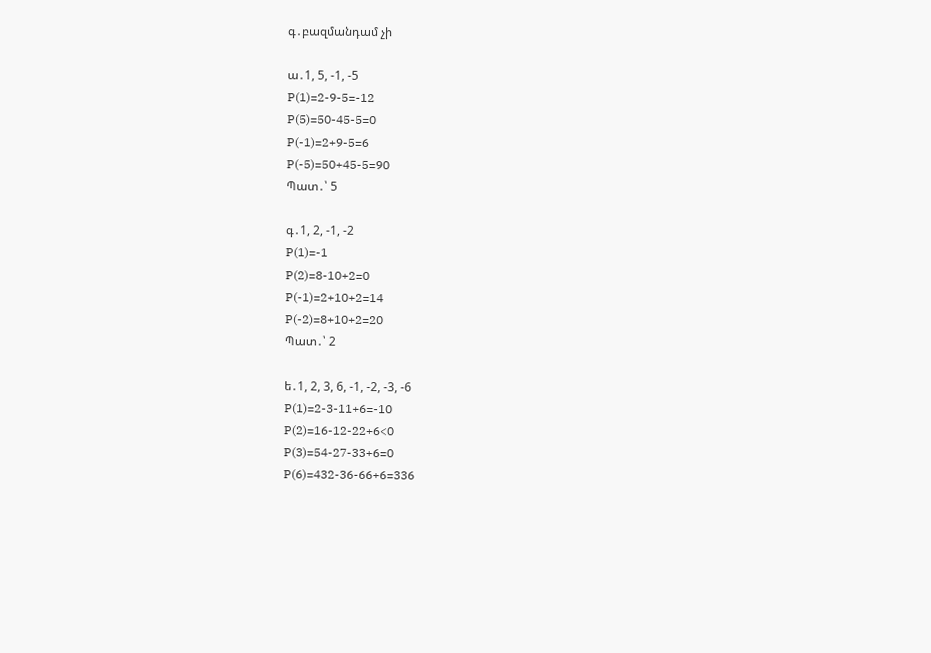գ․բազմանդամ չի

ա․1, 5, -1, -5
P(1)=2-9-5=-12
P(5)=50-45-5=0
P(-1)=2+9-5=6
P(-5)=50+45-5=90
Պատ․՝ 5

գ․1, 2, -1, -2
P(1)=-1
P(2)=8-10+2=0
P(-1)=2+10+2=14
P(-2)=8+10+2=20
Պատ․՝ 2

ե․1, 2, 3, 6, -1, -2, -3, -6
P(1)=2-3-11+6=-10
P(2)=16-12-22+6<0
P(3)=54-27-33+6=0
P(6)=432-36-66+6=336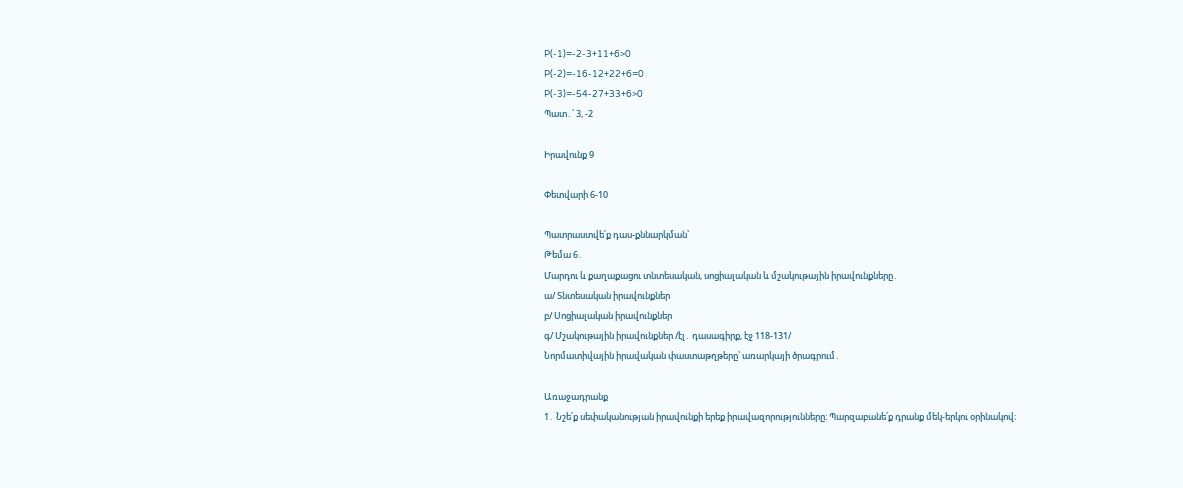P(-1)=-2-3+11+6>0
P(-2)=-16-12+22+6=0
P(-3)=-54-27+33+6>0
Պատ․՝ 3, -2

Իրավունք 9

Փետվարի 6-10

Պատրաստվե՛ք դաս-քննարկման՝
Թեմա 6․
Մարդու և քաղաքացու տնտեսական, սոցիալական և մշակութային իրավունքները․
ա/ Տնտեսական իրավունքներ
բ/ Սոցիալական իրավունքներ
գ/ Մշակութային իրավունքներ /էլ․ դասագիրք, էջ 118-131/
Նորմատիվային իրավական փաստաթղթերը՝ առարկայի ծրագրում․

Առաջադրանք
1․ Նշե՛ք սեփականության իրավունքի երեք իրավազորությունները։ Պարզաբանե՛ք դրանք մեկ-երկու օրինակով։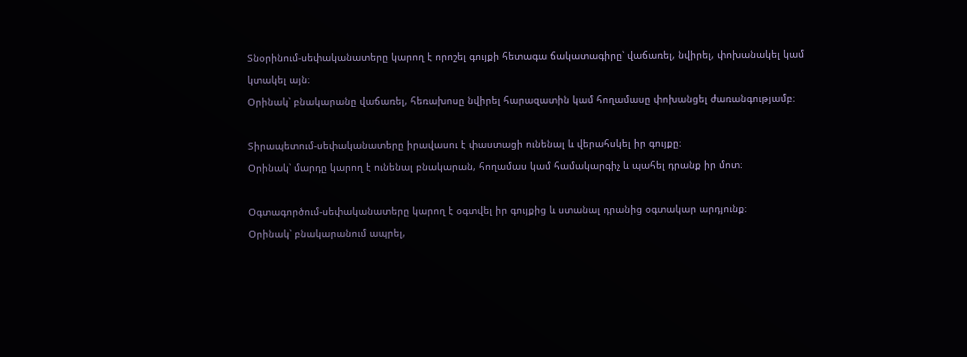Տնօրինում-սեփականատերը կարող է որոշել գույքի հետագա ճակատագիրը՝ վաճառել, նվիրել, փոխանակել կամ կտակել այն։
Օրինակ՝ բնակարանը վաճառել, հեռախոսը նվիրել հարազատին կամ հողամասը փոխանցել ժառանգությամբ։

Տիրապետում-սեփականատերը իրավասու է փաստացի ունենալ և վերահսկել իր գույքը։
Օրինակ՝ մարդը կարող է ունենալ բնակարան, հողամաս կամ համակարգիչ և պահել դրանք իր մոտ։

Օգտագործում-սեփականատերը կարող է օգտվել իր գույքից և ստանալ դրանից օգտակար արդյունք։
Օրինակ՝ բնակարանում ապրել,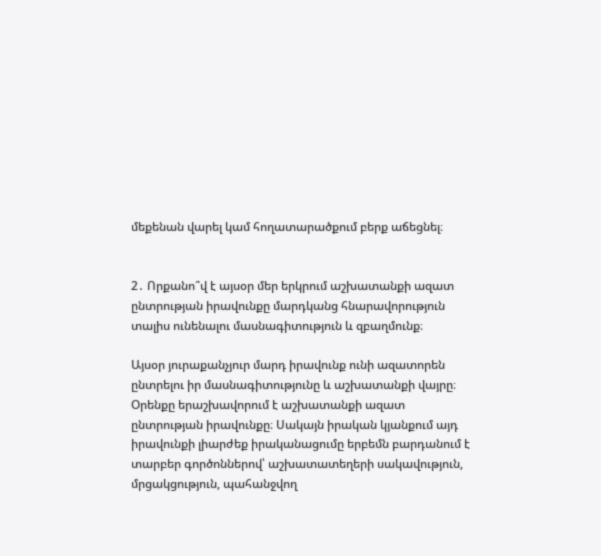մեքենան վարել կամ հողատարածքում բերք աճեցնել։


2․ Որքանո՞վ է այսօր մեր երկրում աշխատանքի ազատ ընտրության իրավունքը մարդկանց հնարավորություն տալիս ունենալու մասնագիտություն և զբաղմունք։

Այսօր յուրաքանչյուր մարդ իրավունք ունի ազատորեն ընտրելու իր մասնագիտությունը և աշխատանքի վայրը։ Օրենքը երաշխավորում է աշխատանքի ազատ ընտրության իրավունքը։ Սակայն իրական կյանքում այդ իրավունքի լիարժեք իրականացումը երբեմն բարդանում է տարբեր գործոններով՝ աշխատատեղերի սակավություն, մրցակցություն, պահանջվող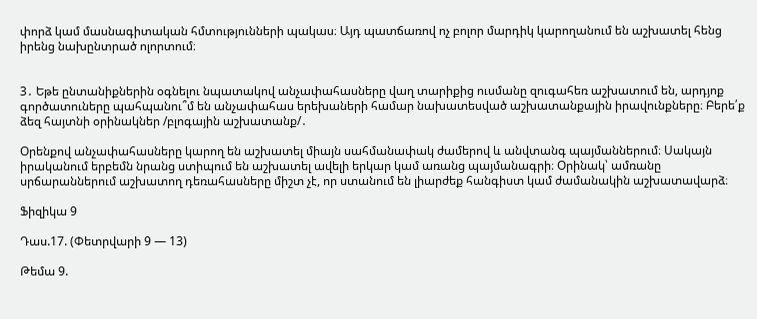փորձ կամ մասնագիտական հմտությունների պակաս։ Այդ պատճառով ոչ բոլոր մարդիկ կարողանում են աշխատել հենց իրենց նախընտրած ոլորտում։


3․ Եթե ընտանիքներին օգնելու նպատակով անչափահասները վաղ տարիքից ուսմանը զուգահեռ աշխատում են, արդյոք գործատուները պահպանու՞մ են անչափահաս երեխաների համար նախատեսված աշխատանքային իրավունքները։ Բերե՛ք ձեզ հայտնի օրինակներ /բլոգային աշխատանք/․

Օրենքով անչափահասները կարող են աշխատել միայն սահմանափակ ժամերով և անվտանգ պայմաններում։ Սակայն իրականում երբեմն նրանց ստիպում են աշխատել ավելի երկար կամ առանց պայմանագրի։ Օրինակ՝ ամռանը սրճարաններում աշխատող դեռահասները միշտ չէ, որ ստանում են լիարժեք հանգիստ կամ ժամանակին աշխատավարձ։

Ֆիզիկա 9

Դաս.17. (Փետրվարի 9 — 13)

Թեմա 9.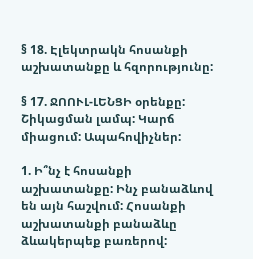§ 18. Էլեկտրակն հոսանքի աշխատանքը և հզորությունը:

§ 17. ՋՈՈՒԼ-ԼԵՆՑԻ օրենքը: Շիկացման լամպ: Կարճ միացում: Ապահովիչներ:

1. Ի՞նչ է հոսանքի աշխատանքը: Ինչ բանաձևով են այն հաշվում: Հոսանքի աշխատանքի բանաձևը ձևակերպեք բառերով: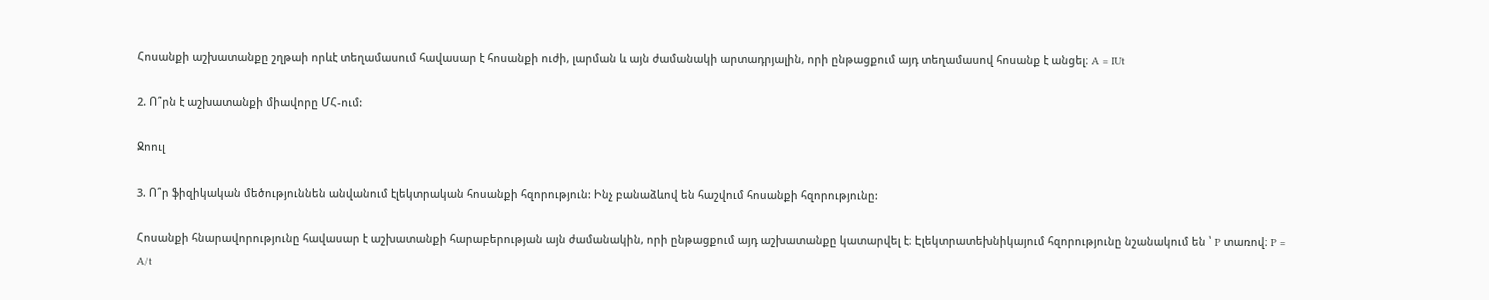Հոսանքի աշխատանքը շղթաի որևէ տեղամասում հավասար է հոսանքի ուժի, լարման և այն ժամանակի արտադրյալին, որի ընթացքում այդ տեղամասով հոսանք է անցել։ A = IUt

2. Ո՞րն է աշխատանքի միավորը ՄՀ-ում:

Ջոուլ

3. Ո՞ր ֆիզիկական մեծություննեն անվանում էլեկտրական հոսանքի հզորություն: Ինչ բանաձևով են հաշվում հոսանքի հզորությունը:

Հոսանքի հնարավորությունը հավասար է աշխատանքի հարաբերության այն ժամանակին, որի ընթացքում այդ աշխատանքը կատարվել է։ Էլեկտրատեխնիկայում հզորությունը նշանակում են ՝ P տառով։ P = A/t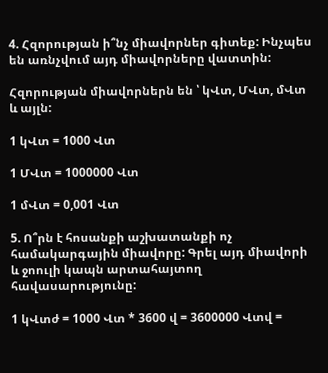4. Հզորության ի՞նչ միավորներ գիտեք: Ինչպես են առնչվում այդ միավորները վատտին:

Հզորության միավորներն են ՝ կՎտ, ՄՎտ, մՎտ և այլն:

1 կՎտ = 1000 Վտ

1 ՄՎտ = 1000000 Վտ

1 մՎտ = 0,001 Վտ

5. Ո՞րն է հոսանքի աշխատանքի ոչ համակարգային միավորը: Գրել այդ միավորի և ջոուլի կապն արտահայտող հավասարությունը:

1 կՎտժ = 1000 Վտ * 3600 վ = 3600000 Վտվ =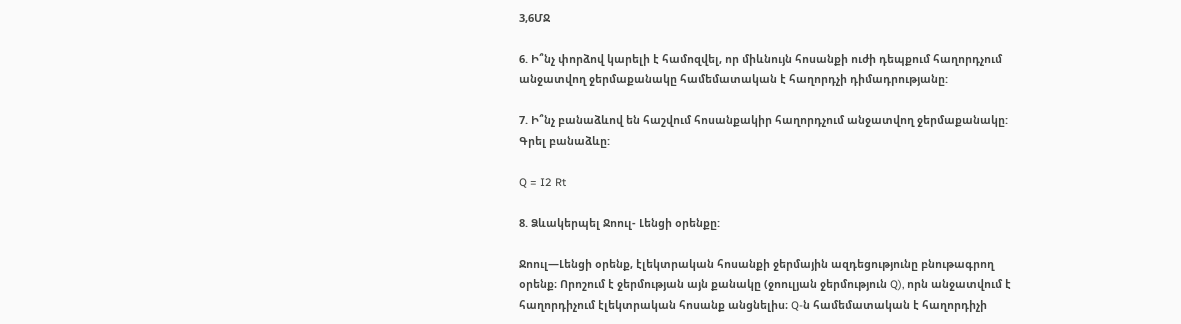3,6ՄՋ

6. Ի՞նչ փորձով կարելի է համոզվել, որ միևնույն հոսանքի ուժի դեպքում հաղորդչում անջատվող ջերմաքանակը համեմատական է հաղորդչի դիմադրությանը:

7. Ի՞նչ բանաձևով են հաշվում հոսանքակիր հաղորդչում անջատվող ջերմաքանակը: Գրել բանաձևը:

Q = I2 Rt

8. Ձևակերպել Ջոուլ- Լենցի օրենքը:

Ջոուլ—Լենցի օրենք, էլեկտրական հոսանքի ջերմային ազդեցությունը բնութագրող օրենք։ Որոշում է ջերմության այն քանակը (ջոուլյան ջերմություն Q), որն անջատվում է հաղորդիչում էլեկտրական հոսանք անցնելիս։ Q-ն համեմատական է հաղորդիչի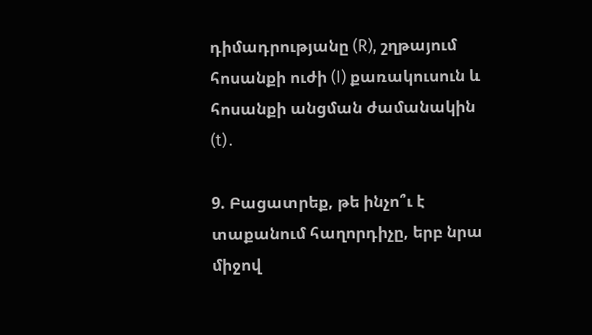դիմադրությանը (R), շղթայում հոսանքի ուժի (I) քառակուսուն և հոսանքի անցման ժամանակին (t)․

9. Բացատրեք, թե ինչո՞ւ է տաքանում հաղորդիչը, երբ նրա միջով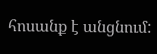հոսանք է անցնում: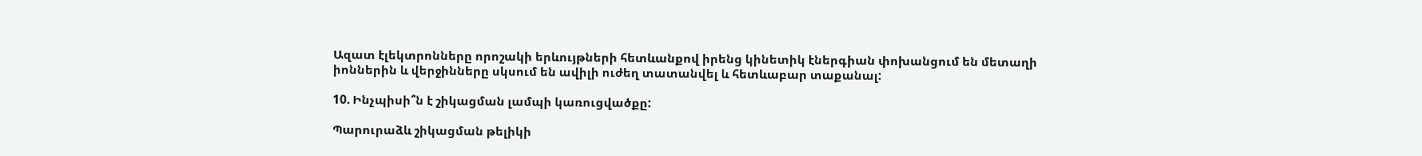Ազատ էլեկտրոնները որոշակի երևույթների հետևանքով իրենց կինետիկ էներգիան փոխանցում են մետաղի իոններին և վերջինները սկսում են ավիլի ուժեղ տատանվել և հետևաբար տաքանալ:

10. Ինչպիսի՞ն է շիկացման լամպի կառուցվածքը:

Պարուրաձև շիկացման թելիկի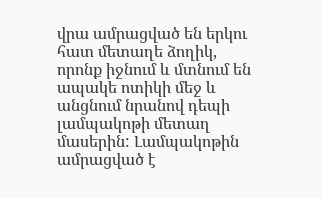վրա ամրացված են երկու հատ մետաղե ձողիկ, որոնք իջնում և մտնում են ապակե ոտիկի մեջ և անցնում նրանով դեպի լամպակոթի մետաղ մասերին: Լամպակոթին ամրացված է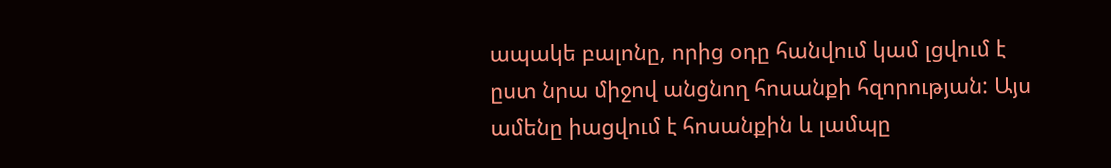ապակե բալոնը, որից օդը հանվում կամ լցվում է ըստ նրա միջով անցնող հոսանքի հզորության: Այս ամենը իացվում է հոսանքին և լամպը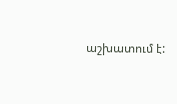աշխատում է: